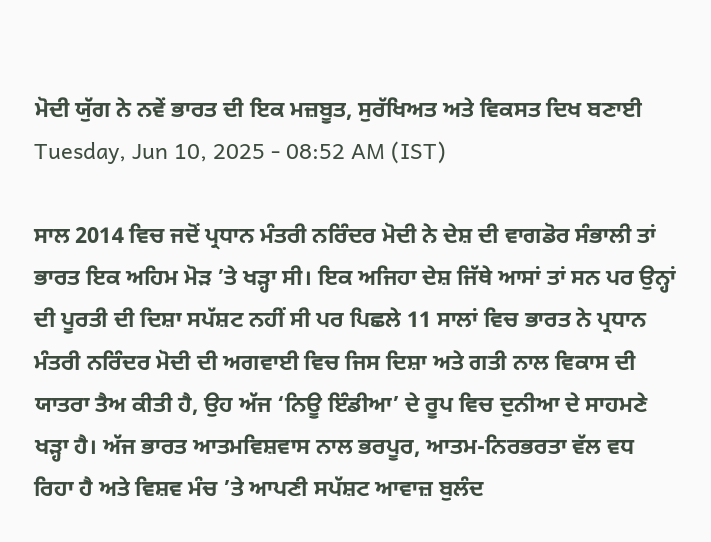ਮੋਦੀ ਯੁੱਗ ਨੇ ਨਵੇਂ ਭਾਰਤ ਦੀ ਇਕ ਮਜ਼ਬੂਤ, ਸੁਰੱਖਿਅਤ ਅਤੇ ਵਿਕਸਤ ਦਿਖ ਬਣਾਈ
Tuesday, Jun 10, 2025 - 08:52 AM (IST)

ਸਾਲ 2014 ਵਿਚ ਜਦੋਂ ਪ੍ਰਧਾਨ ਮੰਤਰੀ ਨਰਿੰਦਰ ਮੋਦੀ ਨੇ ਦੇਸ਼ ਦੀ ਵਾਗਡੋਰ ਸੰਭਾਲੀ ਤਾਂ ਭਾਰਤ ਇਕ ਅਹਿਮ ਮੋੜ ’ਤੇ ਖੜ੍ਹਾ ਸੀ। ਇਕ ਅਜਿਹਾ ਦੇਸ਼ ਜਿੱਥੇ ਆਸਾਂ ਤਾਂ ਸਨ ਪਰ ਉਨ੍ਹਾਂ ਦੀ ਪੂਰਤੀ ਦੀ ਦਿਸ਼ਾ ਸਪੱਸ਼ਟ ਨਹੀਂ ਸੀ ਪਰ ਪਿਛਲੇ 11 ਸਾਲਾਂ ਵਿਚ ਭਾਰਤ ਨੇ ਪ੍ਰਧਾਨ ਮੰਤਰੀ ਨਰਿੰਦਰ ਮੋਦੀ ਦੀ ਅਗਵਾਈ ਵਿਚ ਜਿਸ ਦਿਸ਼ਾ ਅਤੇ ਗਤੀ ਨਾਲ ਵਿਕਾਸ ਦੀ ਯਾਤਰਾ ਤੈਅ ਕੀਤੀ ਹੈ, ਉਹ ਅੱਜ ‘ਨਿਊ ਇੰਡੀਆ’ ਦੇ ਰੂਪ ਵਿਚ ਦੁਨੀਆ ਦੇ ਸਾਹਮਣੇ ਖੜ੍ਹਾ ਹੈ। ਅੱਜ ਭਾਰਤ ਆਤਮਵਿਸ਼ਵਾਸ ਨਾਲ ਭਰਪੂਰ, ਆਤਮ-ਨਿਰਭਰਤਾ ਵੱਲ ਵਧ ਰਿਹਾ ਹੈ ਅਤੇ ਵਿਸ਼ਵ ਮੰਚ ’ਤੇ ਆਪਣੀ ਸਪੱਸ਼ਟ ਆਵਾਜ਼ ਬੁਲੰਦ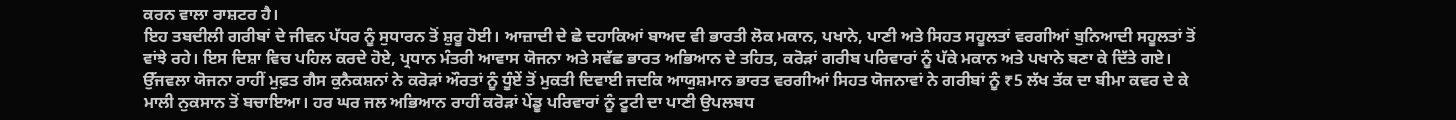ਕਰਨ ਵਾਲਾ ਰਾਸ਼ਟਰ ਹੈ।
ਇਹ ਤਬਦੀਲੀ ਗਰੀਬਾਂ ਦੇ ਜੀਵਨ ਪੱਧਰ ਨੂੰ ਸੁਧਾਰਨ ਤੋਂ ਸ਼ੁਰੂ ਹੋਈ। ਆਜ਼ਾਦੀ ਦੇ ਛੇ ਦਹਾਕਿਆਂ ਬਾਅਦ ਵੀ ਭਾਰਤੀ ਲੋਕ ਮਕਾਨ, ਪਖਾਨੇ, ਪਾਣੀ ਅਤੇ ਸਿਹਤ ਸਹੂਲਤਾਂ ਵਰਗੀਆਂ ਬੁਨਿਆਦੀ ਸਹੂਲਤਾਂ ਤੋਂ ਵਾਂਝੇ ਰਹੇ। ਇਸ ਦਿਸ਼ਾ ਵਿਚ ਪਹਿਲ ਕਰਦੇ ਹੋਏ, ਪ੍ਰਧਾਨ ਮੰਤਰੀ ਆਵਾਸ ਯੋਜਨਾ ਅਤੇ ਸਵੱਛ ਭਾਰਤ ਅਭਿਆਨ ਦੇ ਤਹਿਤ, ਕਰੋੜਾਂ ਗਰੀਬ ਪਰਿਵਾਰਾਂ ਨੂੰ ਪੱਕੇ ਮਕਾਨ ਅਤੇ ਪਖਾਨੇ ਬਣਾ ਕੇ ਦਿੱਤੇ ਗਏ।
ਉੱਜਵਲਾ ਯੋਜਨਾ ਰਾਹੀਂ ਮੁਫ਼ਤ ਗੈਸ ਕੁਨੈਕਸ਼ਨਾਂ ਨੇ ਕਰੋੜਾਂ ਔਰਤਾਂ ਨੂੰ ਧੂੰਏਂ ਤੋਂ ਮੁਕਤੀ ਦਿਵਾਈ ਜਦਕਿ ਆਯੁਸ਼ਮਾਨ ਭਾਰਤ ਵਰਗੀਆਂ ਸਿਹਤ ਯੋਜਨਾਵਾਂ ਨੇ ਗਰੀਬਾਂ ਨੂੰ ₹5 ਲੱਖ ਤੱਕ ਦਾ ਬੀਮਾ ਕਵਰ ਦੇ ਕੇ ਮਾਲੀ ਨੁਕਸਾਨ ਤੋਂ ਬਚਾਇਆ। ਹਰ ਘਰ ਜਲ ਅਭਿਆਨ ਰਾਹੀਂ ਕਰੋੜਾਂ ਪੇਂਡੂ ਪਰਿਵਾਰਾਂ ਨੂੰ ਟੂਟੀ ਦਾ ਪਾਣੀ ਉਪਲਬਧ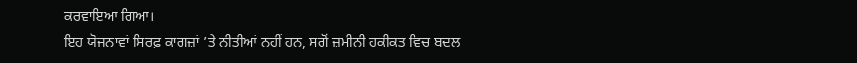ਕਰਵਾਇਆ ਗਿਆ।
ਇਹ ਯੋਜਨਾਵਾਂ ਸਿਰਫ਼ ਕਾਗਜ਼ਾਂ ’ਤੇ ਨੀਤੀਆਂ ਨਹੀਂ ਹਨ, ਸਗੋਂ ਜ਼ਮੀਨੀ ਹਕੀਕਤ ਵਿਚ ਬਦਲ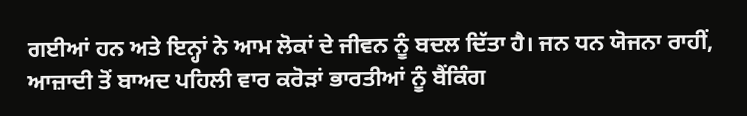ਗਈਆਂ ਹਨ ਅਤੇ ਇਨ੍ਹਾਂ ਨੇ ਆਮ ਲੋਕਾਂ ਦੇ ਜੀਵਨ ਨੂੰ ਬਦਲ ਦਿੱਤਾ ਹੈ। ਜਨ ਧਨ ਯੋਜਨਾ ਰਾਹੀਂ, ਆਜ਼ਾਦੀ ਤੋਂ ਬਾਅਦ ਪਹਿਲੀ ਵਾਰ ਕਰੋੜਾਂ ਭਾਰਤੀਆਂ ਨੂੰ ਬੈਂਕਿੰਗ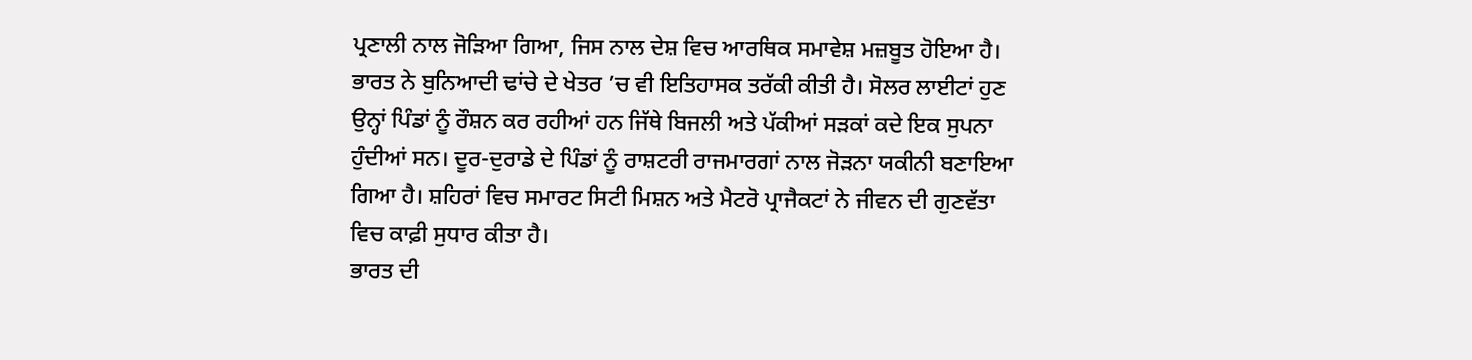ਪ੍ਰਣਾਲੀ ਨਾਲ ਜੋੜਿਆ ਗਿਆ, ਜਿਸ ਨਾਲ ਦੇਸ਼ ਵਿਚ ਆਰਥਿਕ ਸਮਾਵੇਸ਼ ਮਜ਼ਬੂਤ ਹੋਇਆ ਹੈ।
ਭਾਰਤ ਨੇ ਬੁਨਿਆਦੀ ਢਾਂਚੇ ਦੇ ਖੇਤਰ ’ਚ ਵੀ ਇਤਿਹਾਸਕ ਤਰੱਕੀ ਕੀਤੀ ਹੈ। ਸੋਲਰ ਲਾਈਟਾਂ ਹੁਣ ਉਨ੍ਹਾਂ ਪਿੰਡਾਂ ਨੂੰ ਰੌਸ਼ਨ ਕਰ ਰਹੀਆਂ ਹਨ ਜਿੱਥੇ ਬਿਜਲੀ ਅਤੇ ਪੱਕੀਆਂ ਸੜਕਾਂ ਕਦੇ ਇਕ ਸੁਪਨਾ ਹੁੰਦੀਆਂ ਸਨ। ਦੂਰ-ਦੁਰਾਡੇ ਦੇ ਪਿੰਡਾਂ ਨੂੰ ਰਾਸ਼ਟਰੀ ਰਾਜਮਾਰਗਾਂ ਨਾਲ ਜੋੜਨਾ ਯਕੀਨੀ ਬਣਾਇਆ ਗਿਆ ਹੈ। ਸ਼ਹਿਰਾਂ ਵਿਚ ਸਮਾਰਟ ਸਿਟੀ ਮਿਸ਼ਨ ਅਤੇ ਮੈਟਰੋ ਪ੍ਰਾਜੈਕਟਾਂ ਨੇ ਜੀਵਨ ਦੀ ਗੁਣਵੱਤਾ ਵਿਚ ਕਾਫ਼ੀ ਸੁਧਾਰ ਕੀਤਾ ਹੈ।
ਭਾਰਤ ਦੀ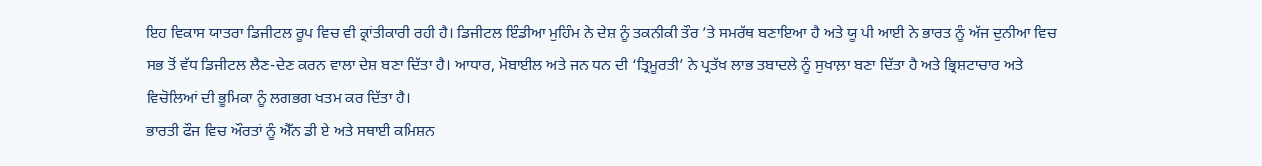ਇਹ ਵਿਕਾਸ ਯਾਤਰਾ ਡਿਜੀਟਲ ਰੂਪ ਵਿਚ ਵੀ ਕ੍ਰਾਂਤੀਕਾਰੀ ਰਹੀ ਹੈ। ਡਿਜੀਟਲ ਇੰਡੀਆ ਮੁਹਿੰਮ ਨੇ ਦੇਸ਼ ਨੂੰ ਤਕਨੀਕੀ ਤੌਰ ’ਤੇ ਸਮਰੱਥ ਬਣਾਇਆ ਹੈ ਅਤੇ ਯੂ ਪੀ ਆਈ ਨੇ ਭਾਰਤ ਨੂੰ ਅੱਜ ਦੁਨੀਆ ਵਿਚ ਸਭ ਤੋਂ ਵੱਧ ਡਿਜੀਟਲ ਲੈਣ-ਦੇਣ ਕਰਨ ਵਾਲਾ ਦੇਸ਼ ਬਣਾ ਦਿੱਤਾ ਹੈ। ਆਧਾਰ, ਮੋਬਾਈਲ ਅਤੇ ਜਨ ਧਨ ਦੀ ‘ਤ੍ਰਿਮੂਰਤੀ’ ਨੇ ਪ੍ਰਤੱਖ ਲਾਭ ਤਬਾਦਲੇ ਨੂੰ ਸੁਖਾਲ਼ਾ ਬਣਾ ਦਿੱਤਾ ਹੈ ਅਤੇ ਭ੍ਰਿਸ਼ਟਾਚਾਰ ਅਤੇ ਵਿਚੋਲਿਆਂ ਦੀ ਭੂਮਿਕਾ ਨੂੰ ਲਗਭਗ ਖਤਮ ਕਰ ਦਿੱਤਾ ਹੈ।
ਭਾਰਤੀ ਫੌਜ ਵਿਚ ਔਰਤਾਂ ਨੂੰ ਐੱਨ ਡੀ ਏ ਅਤੇ ਸਥਾਈ ਕਮਿਸ਼ਨ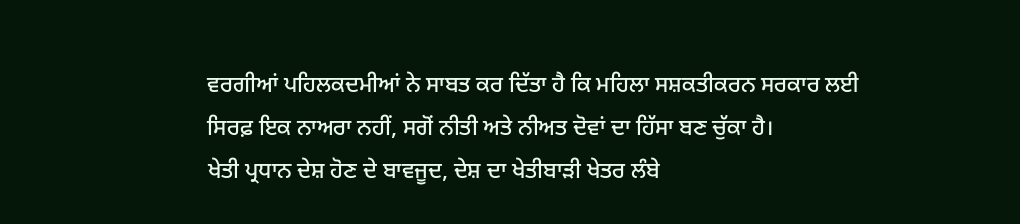ਵਰਗੀਆਂ ਪਹਿਲਕਦਮੀਆਂ ਨੇ ਸਾਬਤ ਕਰ ਦਿੱਤਾ ਹੈ ਕਿ ਮਹਿਲਾ ਸਸ਼ਕਤੀਕਰਨ ਸਰਕਾਰ ਲਈ ਸਿਰਫ਼ ਇਕ ਨਾਅਰਾ ਨਹੀਂ, ਸਗੋਂ ਨੀਤੀ ਅਤੇ ਨੀਅਤ ਦੋਵਾਂ ਦਾ ਹਿੱਸਾ ਬਣ ਚੁੱਕਾ ਹੈ।
ਖੇਤੀ ਪ੍ਰਧਾਨ ਦੇਸ਼ ਹੋਣ ਦੇ ਬਾਵਜੂਦ, ਦੇਸ਼ ਦਾ ਖੇਤੀਬਾੜੀ ਖੇਤਰ ਲੰਬੇ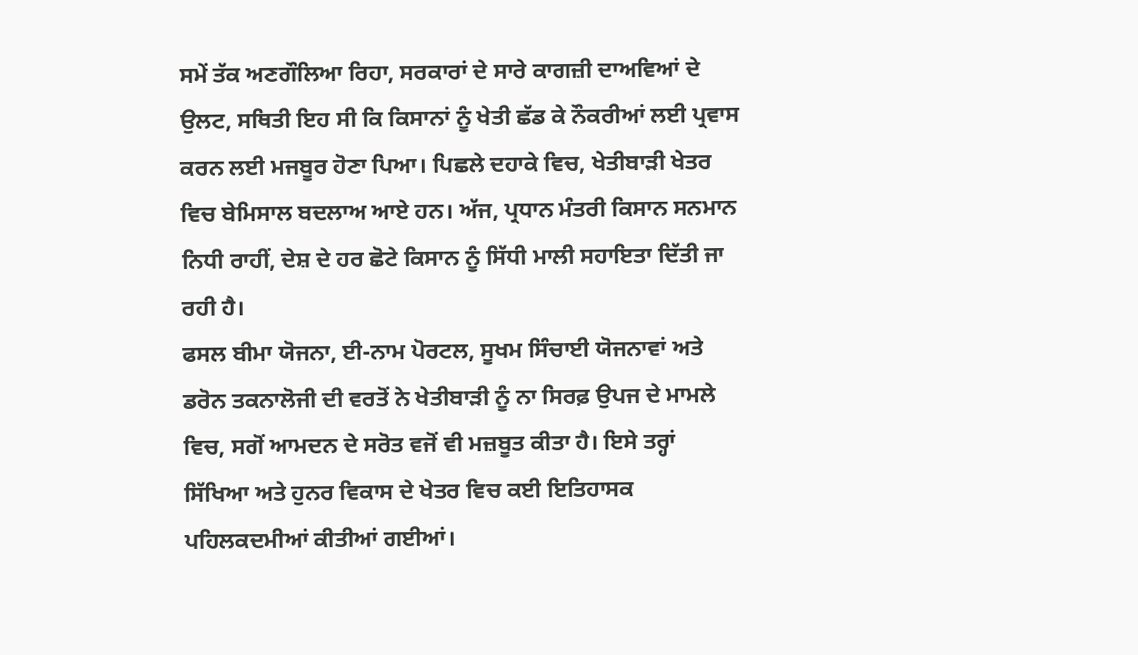ਸਮੇਂ ਤੱਕ ਅਣਗੌਲਿਆ ਰਿਹਾ, ਸਰਕਾਰਾਂ ਦੇ ਸਾਰੇ ਕਾਗਜ਼ੀ ਦਾਅਵਿਆਂ ਦੇ ਉਲਟ, ਸਥਿਤੀ ਇਹ ਸੀ ਕਿ ਕਿਸਾਨਾਂ ਨੂੰ ਖੇਤੀ ਛੱਡ ਕੇ ਨੌਕਰੀਆਂ ਲਈ ਪ੍ਰਵਾਸ ਕਰਨ ਲਈ ਮਜਬੂਰ ਹੋਣਾ ਪਿਆ। ਪਿਛਲੇ ਦਹਾਕੇ ਵਿਚ, ਖੇਤੀਬਾੜੀ ਖੇਤਰ ਵਿਚ ਬੇਮਿਸਾਲ ਬਦਲਾਅ ਆਏ ਹਨ। ਅੱਜ, ਪ੍ਰਧਾਨ ਮੰਤਰੀ ਕਿਸਾਨ ਸਨਮਾਨ ਨਿਧੀ ਰਾਹੀਂ, ਦੇਸ਼ ਦੇ ਹਰ ਛੋਟੇ ਕਿਸਾਨ ਨੂੰ ਸਿੱਧੀ ਮਾਲੀ ਸਹਾਇਤਾ ਦਿੱਤੀ ਜਾ ਰਹੀ ਹੈ।
ਫਸਲ ਬੀਮਾ ਯੋਜਨਾ, ਈ-ਨਾਮ ਪੋਰਟਲ, ਸੂਖਮ ਸਿੰਚਾਈ ਯੋਜਨਾਵਾਂ ਅਤੇ ਡਰੋਨ ਤਕਨਾਲੋਜੀ ਦੀ ਵਰਤੋਂ ਨੇ ਖੇਤੀਬਾੜੀ ਨੂੰ ਨਾ ਸਿਰਫ਼ ਉਪਜ ਦੇ ਮਾਮਲੇ ਵਿਚ, ਸਗੋਂ ਆਮਦਨ ਦੇ ਸਰੋਤ ਵਜੋਂ ਵੀ ਮਜ਼ਬੂਤ ਕੀਤਾ ਹੈ। ਇਸੇ ਤਰ੍ਹਾਂ ਸਿੱਖਿਆ ਅਤੇ ਹੁਨਰ ਵਿਕਾਸ ਦੇ ਖੇਤਰ ਵਿਚ ਕਈ ਇਤਿਹਾਸਕ ਪਹਿਲਕਦਮੀਆਂ ਕੀਤੀਆਂ ਗਈਆਂ।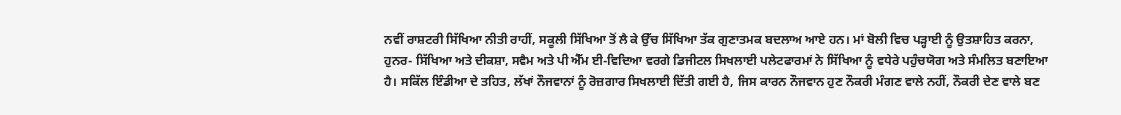ਨਵੀਂ ਰਾਸ਼ਟਰੀ ਸਿੱਖਿਆ ਨੀਤੀ ਰਾਹੀਂ, ਸਕੂਲੀ ਸਿੱਖਿਆ ਤੋਂ ਲੈ ਕੇ ਉੱਚ ਸਿੱਖਿਆ ਤੱਕ ਗੁਣਾਤਮਕ ਬਦਲਾਅ ਆਏ ਹਨ। ਮਾਂ ਬੋਲੀ ਵਿਚ ਪੜ੍ਹਾਈ ਨੂੰ ਉਤਸ਼ਾਹਿਤ ਕਰਨਾ, ਹੁਨਰ- ਸਿੱਖਿਆ ਅਤੇ ਦੀਕਸ਼ਾ, ਸਵੈਮ ਅਤੇ ਪੀ ਐੱਮ ਈ-ਵਿਦਿਆ ਵਰਗੇ ਡਿਜੀਟਲ ਸਿਖਲਾਈ ਪਲੇਟਫਾਰਮਾਂ ਨੇ ਸਿੱਖਿਆ ਨੂੰ ਵਧੇਰੇ ਪਹੁੰਚਯੋਗ ਅਤੇ ਸੰਮਲਿਤ ਬਣਾਇਆ ਹੈ। ਸਕਿੱਲ ਇੰਡੀਆ ਦੇ ਤਹਿਤ, ਲੱਖਾਂ ਨੌਜਵਾਨਾਂ ਨੂੰ ਰੋਜ਼ਗਾਰ ਸਿਖਲਾਈ ਦਿੱਤੀ ਗਈ ਹੈ, ਜਿਸ ਕਾਰਨ ਨੌਜਵਾਨ ਹੁਣ ਨੌਕਰੀ ਮੰਗਣ ਵਾਲੇ ਨਹੀਂ, ਨੌਕਰੀ ਦੇਣ ਵਾਲੇ ਬਣ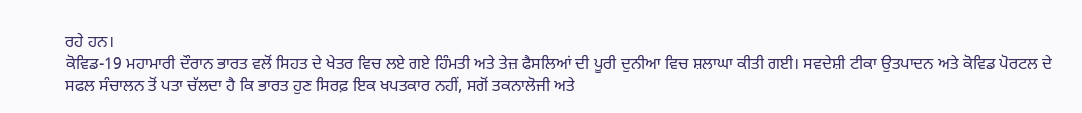ਰਹੇ ਹਨ।
ਕੋਵਿਡ-19 ਮਹਾਮਾਰੀ ਦੌਰਾਨ ਭਾਰਤ ਵਲੋਂ ਸਿਹਤ ਦੇ ਖੇਤਰ ਵਿਚ ਲਏ ਗਏ ਹਿੰਮਤੀ ਅਤੇ ਤੇਜ਼ ਫੈਸਲਿਆਂ ਦੀ ਪੂਰੀ ਦੁਨੀਆ ਵਿਚ ਸ਼ਲਾਘਾ ਕੀਤੀ ਗਈ। ਸਵਦੇਸ਼ੀ ਟੀਕਾ ਉਤਪਾਦਨ ਅਤੇ ਕੋਵਿਡ ਪੋਰਟਲ ਦੇ ਸਫਲ ਸੰਚਾਲਨ ਤੋਂ ਪਤਾ ਚੱਲਦਾ ਹੈ ਕਿ ਭਾਰਤ ਹੁਣ ਸਿਰਫ਼ ਇਕ ਖਪਤਕਾਰ ਨਹੀਂ, ਸਗੋਂ ਤਕਨਾਲੋਜੀ ਅਤੇ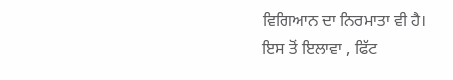ਵਿਗਿਆਨ ਦਾ ਨਿਰਮਾਤਾ ਵੀ ਹੈ।
ਇਸ ਤੋਂ ਇਲਾਵਾ , ਫਿੱਟ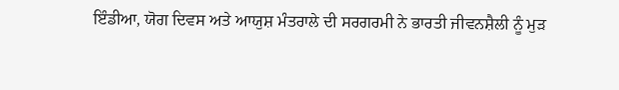ਇੰਡੀਆ, ਯੋਗ ਦਿਵਸ ਅਤੇ ਆਯੁਸ਼ ਮੰਤਰਾਲੇ ਦੀ ਸਰਗਰਮੀ ਨੇ ਭਾਰਤੀ ਜੀਵਨਸ਼ੈਲੀ ਨੂੰ ਮੁੜ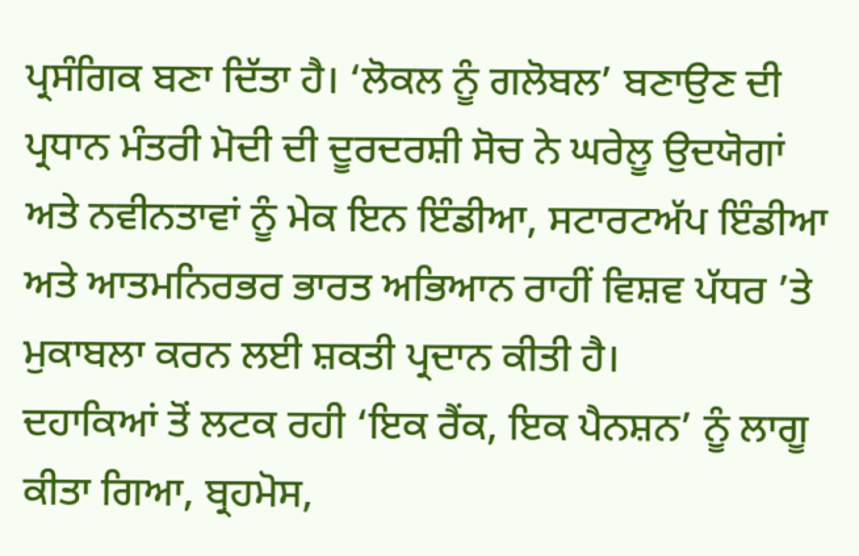ਪ੍ਰਸੰਗਿਕ ਬਣਾ ਦਿੱਤਾ ਹੈ। ‘ਲੋਕਲ ਨੂੰ ਗਲੋਬਲ’ ਬਣਾਉਣ ਦੀ ਪ੍ਰਧਾਨ ਮੰਤਰੀ ਮੋਦੀ ਦੀ ਦੂਰਦਰਸ਼ੀ ਸੋਚ ਨੇ ਘਰੇਲੂ ਉਦਯੋਗਾਂ ਅਤੇ ਨਵੀਨਤਾਵਾਂ ਨੂੰ ਮੇਕ ਇਨ ਇੰਡੀਆ, ਸਟਾਰਟਅੱਪ ਇੰਡੀਆ ਅਤੇ ਆਤਮਨਿਰਭਰ ਭਾਰਤ ਅਭਿਆਨ ਰਾਹੀਂ ਵਿਸ਼ਵ ਪੱਧਰ ’ਤੇ ਮੁਕਾਬਲਾ ਕਰਨ ਲਈ ਸ਼ਕਤੀ ਪ੍ਰਦਾਨ ਕੀਤੀ ਹੈ।
ਦਹਾਕਿਆਂ ਤੋਂ ਲਟਕ ਰਹੀ ‘ਇਕ ਰੈਂਕ, ਇਕ ਪੈਨਸ਼ਨ’ ਨੂੰ ਲਾਗੂ ਕੀਤਾ ਗਿਆ, ਬ੍ਰਹਮੋਸ,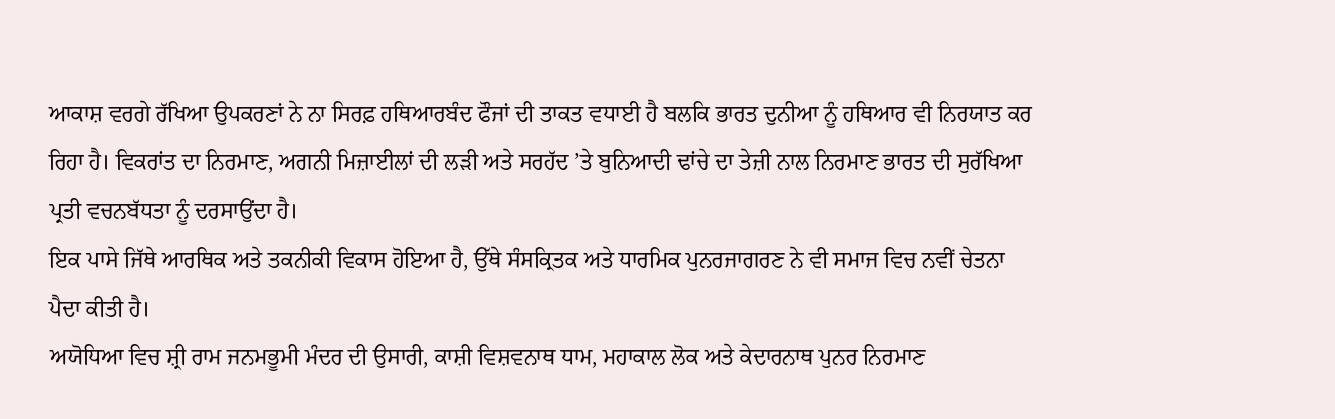ਆਕਾਸ਼ ਵਰਗੇ ਰੱਖਿਆ ਉਪਕਰਣਾਂ ਨੇ ਨਾ ਸਿਰਫ਼ ਹਥਿਆਰਬੰਦ ਫੌਜਾਂ ਦੀ ਤਾਕਤ ਵਧਾਈ ਹੈ ਬਲਕਿ ਭਾਰਤ ਦੁਨੀਆ ਨੂੰ ਹਥਿਆਰ ਵੀ ਨਿਰਯਾਤ ਕਰ ਰਿਹਾ ਹੈ। ਵਿਕਰਾਂਤ ਦਾ ਨਿਰਮਾਣ, ਅਗਨੀ ਮਿਜ਼ਾਈਲਾਂ ਦੀ ਲੜੀ ਅਤੇ ਸਰਹੱਦ ’ਤੇ ਬੁਨਿਆਦੀ ਢਾਂਚੇ ਦਾ ਤੇਜ਼ੀ ਨਾਲ ਨਿਰਮਾਣ ਭਾਰਤ ਦੀ ਸੁਰੱਖਿਆ ਪ੍ਰਤੀ ਵਚਨਬੱਧਤਾ ਨੂੰ ਦਰਸਾਉਂਦਾ ਹੈ।
ਇਕ ਪਾਸੇ ਜਿੱਥੇ ਆਰਥਿਕ ਅਤੇ ਤਕਨੀਕੀ ਵਿਕਾਸ ਹੋਇਆ ਹੈ, ਉੱਥੇ ਸੰਸਕ੍ਰਿਤਕ ਅਤੇ ਧਾਰਮਿਕ ਪੁਨਰਜਾਗਰਣ ਨੇ ਵੀ ਸਮਾਜ ਵਿਚ ਨਵੀਂ ਚੇਤਨਾ ਪੈਦਾ ਕੀਤੀ ਹੈ।
ਅਯੋਧਿਆ ਵਿਚ ਸ਼੍ਰੀ ਰਾਮ ਜਨਮਭੂਮੀ ਮੰਦਰ ਦੀ ਉਸਾਰੀ, ਕਾਸ਼ੀ ਵਿਸ਼ਵਨਾਥ ਧਾਮ, ਮਹਾਕਾਲ ਲੋਕ ਅਤੇ ਕੇਦਾਰਨਾਥ ਪੁਨਰ ਨਿਰਮਾਣ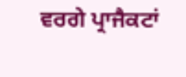ਵਰਗੇ ਪ੍ਰਾਜੈਕਟਾਂ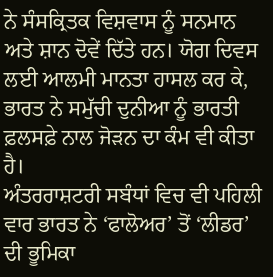ਨੇ ਸੰਸਕ੍ਰਿਤਕ ਵਿਸ਼ਵਾਸ ਨੂੰ ਸਨਮਾਨ ਅਤੇ ਸ਼ਾਨ ਦੋਵੇਂ ਦਿੱਤੇ ਹਨ। ਯੋਗ ਦਿਵਸ ਲਈ ਆਲਮੀ ਮਾਨਤਾ ਹਾਸਲ ਕਰ ਕੇ, ਭਾਰਤ ਨੇ ਸਮੁੱਚੀ ਦੁਨੀਆ ਨੂੰ ਭਾਰਤੀ ਫ਼ਲਸਫ਼ੇ ਨਾਲ ਜੋੜਨ ਦਾ ਕੰਮ ਵੀ ਕੀਤਾ ਹੈ।
ਅੰਤਰਰਾਸ਼ਟਰੀ ਸਬੰਧਾਂ ਵਿਚ ਵੀ ਪਹਿਲੀ ਵਾਰ ਭਾਰਤ ਨੇ ‘ਫਾਲੋਅਰ’ ਤੋਂ ‘ਲੀਡਰ’ ਦੀ ਭੂਮਿਕਾ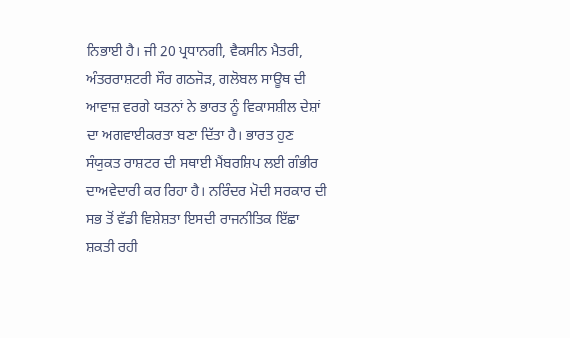ਨਿਭਾਈ ਹੈ। ਜੀ 20 ਪ੍ਰਧਾਨਗੀ, ਵੈਕਸੀਨ ਮੈਤਰੀ, ਅੰਤਰਰਾਸ਼ਟਰੀ ਸੌਰ ਗਠਜੋੜ, ਗਲੋਬਲ ਸਾਊਥ ਦੀ ਆਵਾਜ਼ ਵਰਗੇ ਯਤਨਾਂ ਨੇ ਭਾਰਤ ਨੂੰ ਵਿਕਾਸਸ਼ੀਲ ਦੇਸ਼ਾਂ ਦਾ ਅਗਵਾਈਕਰਤਾ ਬਣਾ ਦਿੱਤਾ ਹੈ। ਭਾਰਤ ਹੁਣ ਸੰਯੁਕਤ ਰਾਸ਼ਟਰ ਦੀ ਸਥਾਈ ਮੈਂਬਰਸ਼ਿਪ ਲਈ ਗੰਭੀਰ ਦਾਅਵੇਦਾਰੀ ਕਰ ਰਿਹਾ ਹੈ। ਨਰਿੰਦਰ ਮੋਦੀ ਸਰਕਾਰ ਦੀ ਸਭ ਤੋਂ ਵੱਡੀ ਵਿਸ਼ੇਸ਼ਤਾ ਇਸਦੀ ਰਾਜਨੀਤਿਕ ਇੱਛਾ ਸ਼ਕਤੀ ਰਹੀ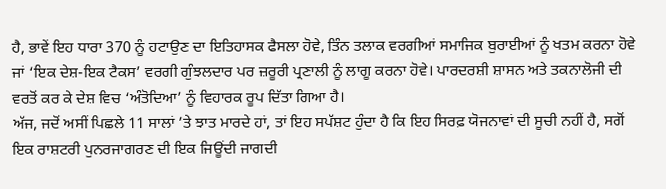ਹੈ, ਭਾਵੇਂ ਇਹ ਧਾਰਾ 370 ਨੂੰ ਹਟਾਉਣ ਦਾ ਇਤਿਹਾਸਕ ਫੈਸਲਾ ਹੋਵੇ, ਤਿੰਨ ਤਲਾਕ ਵਰਗੀਆਂ ਸਮਾਜਿਕ ਬੁਰਾਈਆਂ ਨੂੰ ਖਤਮ ਕਰਨਾ ਹੋਵੇ ਜਾਂ ‘ਇਕ ਦੇਸ਼-ਇਕ ਟੈਕਸ’ ਵਰਗੀ ਗੁੰਝਲਦਾਰ ਪਰ ਜ਼ਰੂਰੀ ਪ੍ਰਣਾਲੀ ਨੂੰ ਲਾਗੂ ਕਰਨਾ ਹੋਵੇ। ਪਾਰਦਰਸ਼ੀ ਸ਼ਾਸਨ ਅਤੇ ਤਕਨਾਲੋਜੀ ਦੀ ਵਰਤੋਂ ਕਰ ਕੇ ਦੇਸ਼ ਵਿਚ ‘ਅੰਤੋਦਿਆ’ ਨੂੰ ਵਿਹਾਰਕ ਰੂਪ ਦਿੱਤਾ ਗਿਆ ਹੈ।
ਅੱਜ, ਜਦੋਂ ਅਸੀਂ ਪਿਛਲੇ 11 ਸਾਲਾਂ ’ਤੇ ਝਾਤ ਮਾਰਦੇ ਹਾਂ, ਤਾਂ ਇਹ ਸਪੱਸ਼ਟ ਹੁੰਦਾ ਹੈ ਕਿ ਇਹ ਸਿਰਫ਼ ਯੋਜਨਾਵਾਂ ਦੀ ਸੂਚੀ ਨਹੀਂ ਹੈ, ਸਗੋਂ ਇਕ ਰਾਸ਼ਟਰੀ ਪੁਨਰਜਾਗਰਣ ਦੀ ਇਕ ਜਿਊਂਦੀ ਜਾਗਦੀ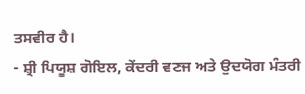ਤਸਵੀਰ ਹੈ।
- ਸ਼੍ਰੀ ਪਿਯੂਸ਼ ਗੋਇਲ, ਕੇਂਦਰੀ ਵਣਜ ਅਤੇ ਉਦਯੋਗ ਮੰਤਰੀ